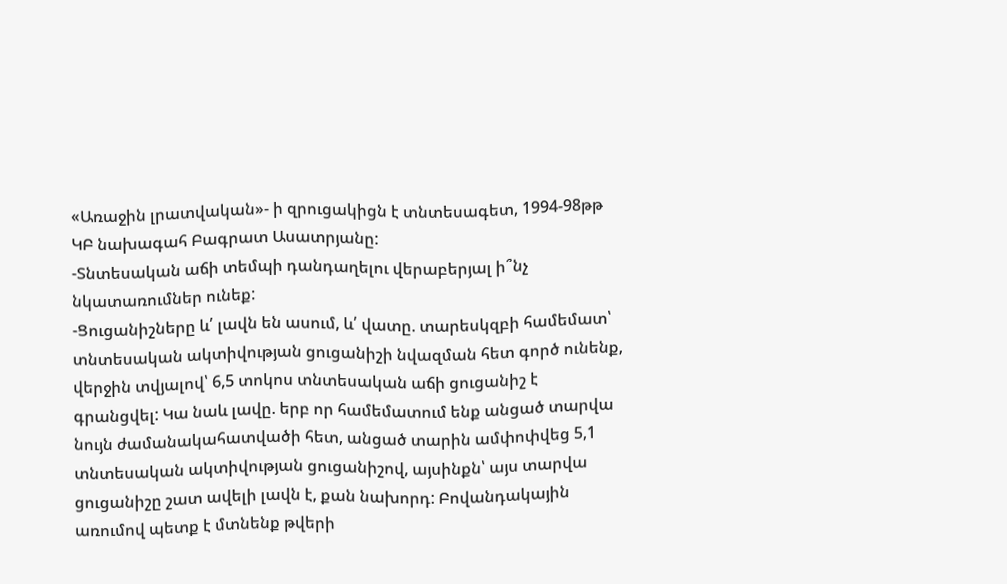«Առաջին լրատվական»- ի զրուցակիցն է տնտեսագետ, 1994-98թթ ԿԲ նախագահ Բագրատ Ասատրյանը:
-Տնտեսական աճի տեմպի դանդաղելու վերաբերյալ ի՞նչ նկատառումներ ունեք:
-Ցուցանիշները և՛ լավն են ասում, և՛ վատը. տարեսկզբի համեմատ՝ տնտեսական ակտիվության ցուցանիշի նվազման հետ գործ ունենք, վերջին տվյալով՝ 6,5 տոկոս տնտեսական աճի ցուցանիշ է գրանցվել: Կա նաև լավը. երբ որ համեմատում ենք անցած տարվա նույն ժամանակահատվածի հետ, անցած տարին ամփոփվեց 5,1 տնտեսական ակտիվության ցուցանիշով, այսինքն՝ այս տարվա ցուցանիշը շատ ավելի լավն է, քան նախորդ: Բովանդակային առումով պետք է մտնենք թվերի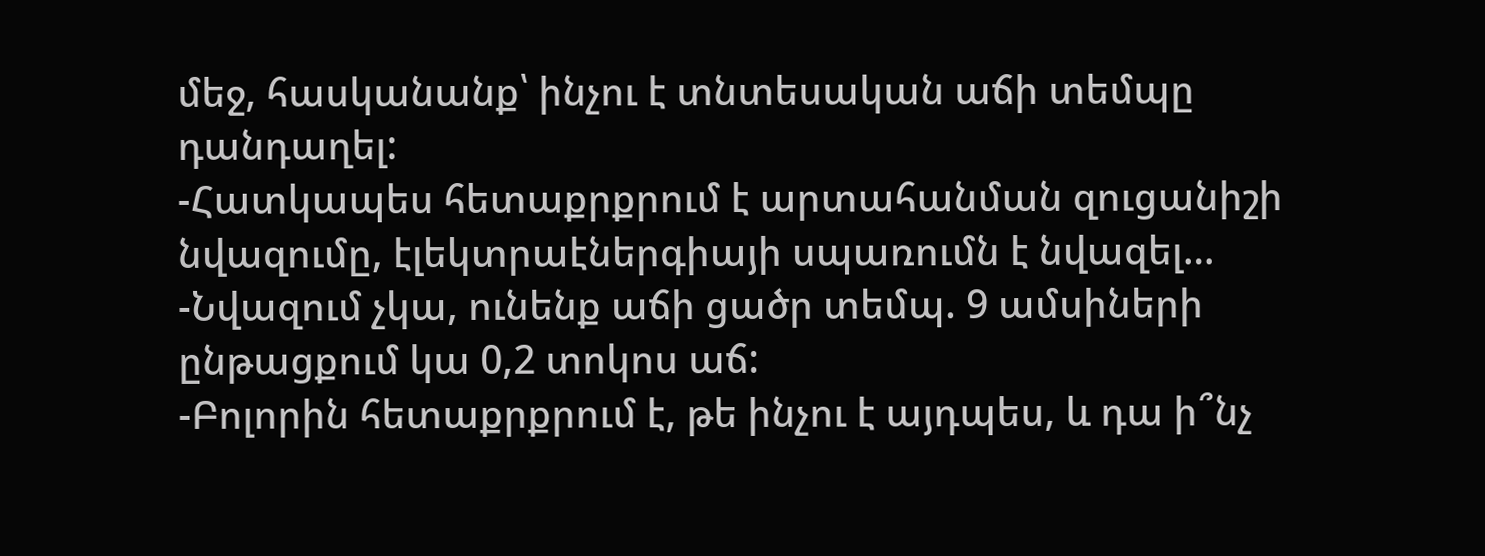մեջ, հասկանանք՝ ինչու է տնտեսական աճի տեմպը դանդաղել:
-Հատկապես հետաքրքրում է արտահանման զուցանիշի նվազումը, էլեկտրաէներգիայի սպառումն է նվազել…
-Նվազում չկա, ունենք աճի ցածր տեմպ. 9 ամսիների ընթացքում կա 0,2 տոկոս աճ:
-Բոլորին հետաքրքրում է, թե ինչու է այդպես, և դա ի՞նչ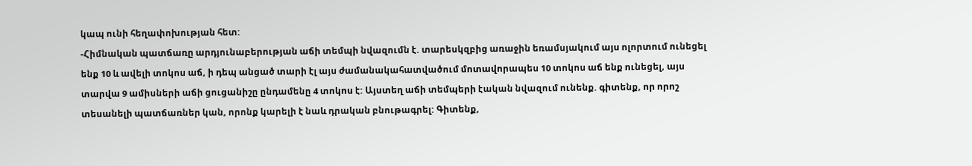կապ ունի հեղափոխության հետ:
-Հիմնական պատճառը արդյունաբերության աճի տեմպի նվազումն է. տարեսկզբից առաջին եռամսյակում այս ոլորտում ունեցել ենք 10 և ավելի տոկոս աճ, ի դեպ անցած տարի էլ այս ժամանակահատվածում մոտավորապես 10 տոկոս աճ ենք ունեցել, այս տարվա 9 ամիսների աճի ցուցանիշը ընդամենը 4 տոկոս է: Այստեղ աճի տեմպերի էական նվազում ունենք. գիտենք, որ որոշ տեսանելի պատճառներ կան, որոնք կարելի է նաև դրական բնութագրել: Գիտենք,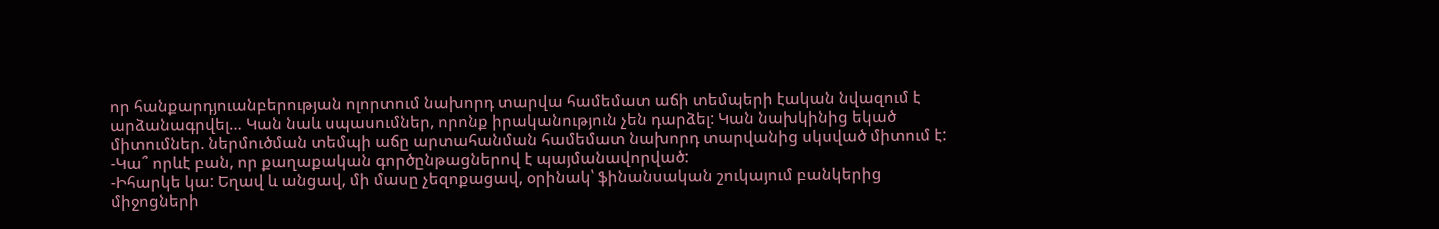որ հանքարդյուանբերության ոլորտում նախորդ տարվա համեմատ աճի տեմպերի էական նվազում է արձանագրվել… Կան նաև սպասումներ, որոնք իրականություն չեն դարձել: Կան նախկինից եկած միտումներ. ներմուծման տեմպի աճը արտահանման համեմատ նախորդ տարվանից սկսված միտում է:
-Կա՞ որևէ բան, որ քաղաքական գործընթացներով է պայմանավորված:
-Իհարկե կա: Եղավ և անցավ, մի մասը չեզոքացավ, օրինակ՝ ֆինանսական շուկայում բանկերից միջոցների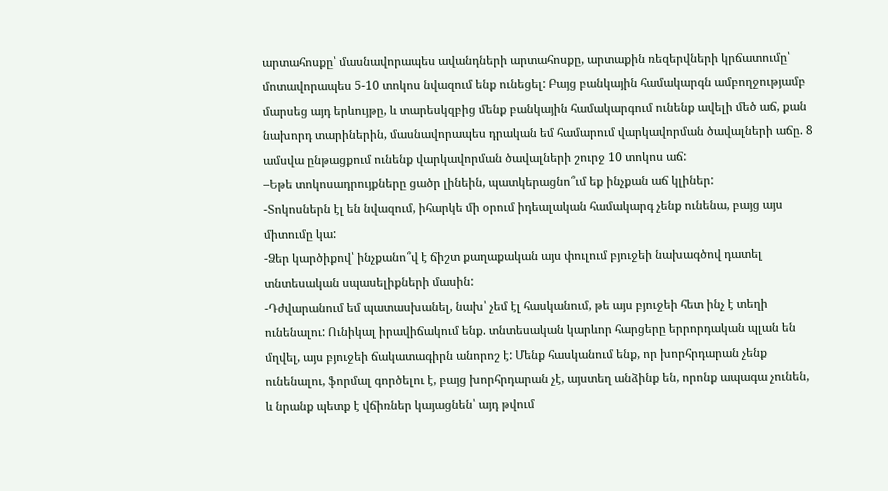արտահոսքը՝ մասնավորապես ավանդների արտահոսքը, արտաքին ռեզերվների կրճատումը՝ մոտավորապես 5-10 տոկոս նվազում ենք ունեցել: Բայց բանկային համակարգն ամբողջությամբ մարսեց այդ երևույթը, և տարեսկզբից մենք բանկային համակարգում ունենք ավելի մեծ աճ, քան նախորդ տարիներին, մասնավորապես դրական եմ համարում վարկավորման ծավալների աճը. 8 ամսվա ընթացքում ունենք վարկավորման ծավալների շուրջ 10 տոկոս աճ:
–Եթե տոկոսադրույքները ցածր լինեին, պատկերացնո՞ւմ եք ինչքան աճ կլիներ:
-Տոկոսներն էլ են նվազում, իհարկե մի օրում իդեալական համակարգ չենք ունենա, բայց այս միտումը կա:
-Ձեր կարծիքով՝ ինչքանո՞վ է ճիշտ քաղաքական այս փուլում բյուջեի նախագծով դատել տնտեսական սպասելիքների մասին:
-Դժվարանում եմ պատասխանել, նախ՝ չեմ էլ հասկանում, թե այս բյուջեի հետ ինչ է տեղի ունենալու: Ունիկալ իրավիճակում ենք. տնտեսական կարևոր հարցերը երրորդական պլան են մղվել, այս բյուջեի ճակատագիրն անորոշ է: Մենք հասկանում ենք, որ խորհրդարան չենք ունենալու, ֆորմալ գործելու է, բայց խորհրդարան չէ, այստեղ անձինք են, որոնք ապագա չունեն, և նրանք պետք է վճիռներ կայացնեն՝ այդ թվում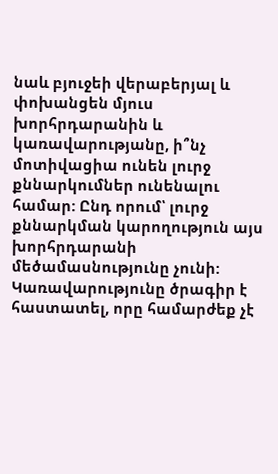նաև բյուջեի վերաբերյալ և փոխանցեն մյուս խորհրդարանին և կառավարությանը, ի՞նչ մոտիվացիա ունեն լուրջ քննարկումներ ունենալու համար: Ընդ որում՝ լուրջ քննարկման կարողություն այս խորհրդարանի մեծամասնությունը չունի: Կառավարությունը ծրագիր է հաստատել, որը համարժեք չէ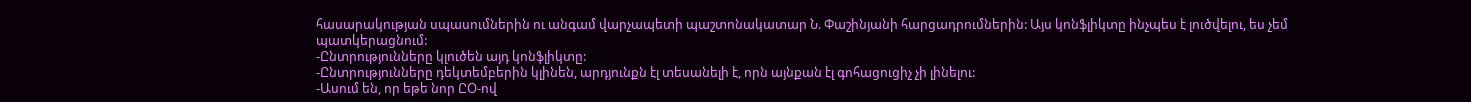հասարակության սպասումներին ու անգամ վարչապետի պաշտոնակատար Ն. Փաշինյանի հարցադրումներին: Այս կոնֆլիկտը ինչպես է լուծվելու, ես չեմ պատկերացնում:
-Ընտրությունները կլուծեն այդ կոնֆլիկտը:
-Ընտրությունները դեկտեմբերին կլինեն, արդյունքն էլ տեսանելի է, որն այնքան էլ գոհացուցիչ չի լինելու:
-Ասում են, որ եթե նոր ԸՕ-ով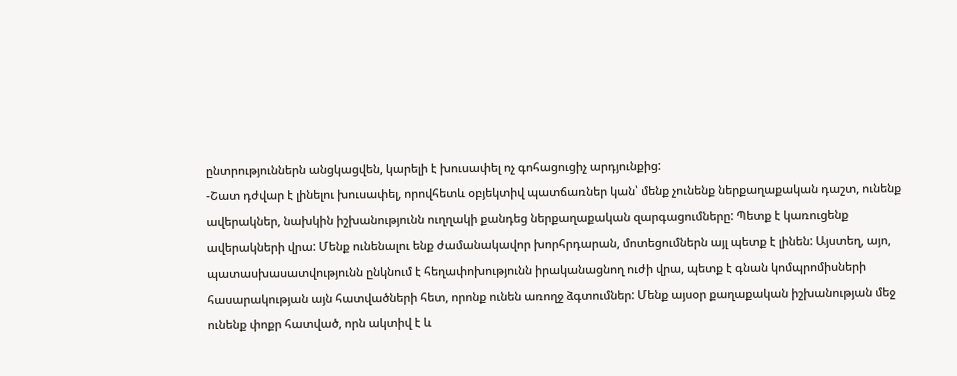ընտրություններն անցկացվեն, կարելի է խուսափել ոչ գոհացուցիչ արդյունքից:
-Շատ դժվար է լինելու խուսափել, որովհետև օբյեկտիվ պատճառներ կան՝ մենք չունենք ներքաղաքական դաշտ, ունենք ավերակներ, նախկին իշխանությունն ուղղակի քանդեց ներքաղաքական զարգացումները: Պետք է կառուցենք ավերակների վրա: Մենք ունենալու ենք ժամանակավոր խորհրդարան, մոտեցումներն այլ պետք է լինեն: Այստեղ, այո, պատասխասատվությունն ընկնում է հեղափոխությունն իրականացնող ուժի վրա, պետք է գնան կոմպրոմիսների հասարակության այն հատվածների հետ, որոնք ունեն առողջ ձգտումներ: Մենք այսօր քաղաքական իշխանության մեջ ունենք փոքր հատված, որն ակտիվ է և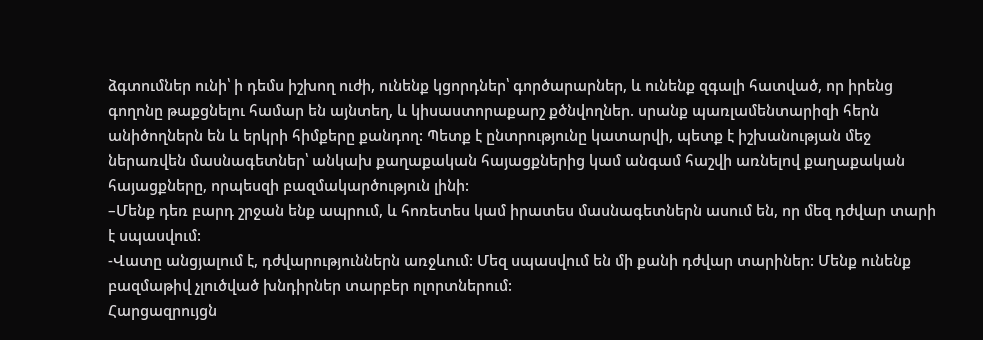ձգտումներ ունի՝ ի դեմս իշխող ուժի, ունենք կցորդներ՝ գործարարներ, և ունենք զգալի հատված, որ իրենց գողոնը թաքցնելու համար են այնտեղ, և կիսաստորաքարշ քծնվողներ. սրանք պառլամենտարիզի հերն անիծողներն են և երկրի հիմքերը քանդող: Պետք է ընտրությունը կատարվի, պետք է իշխանության մեջ ներառվեն մասնագետներ՝ անկախ քաղաքական հայացքներից կամ անգամ հաշվի առնելով քաղաքական հայացքները, որպեսզի բազմակարծություն լինի:
–Մենք դեռ բարդ շրջան ենք ապրում, և հոռետես կամ իրատես մասնագետներն ասում են, որ մեզ դժվար տարի է սպասվում:
-Վատը անցյալում է, դժվարություններն առջևում: Մեզ սպասվում են մի քանի դժվար տարիներ: Մենք ունենք բազմաթիվ չլուծված խնդիրներ տարբեր ոլորտներում:
Հարցազրույցն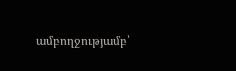ամբողջությամբ՝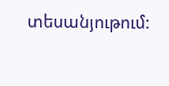տեսանյութում: